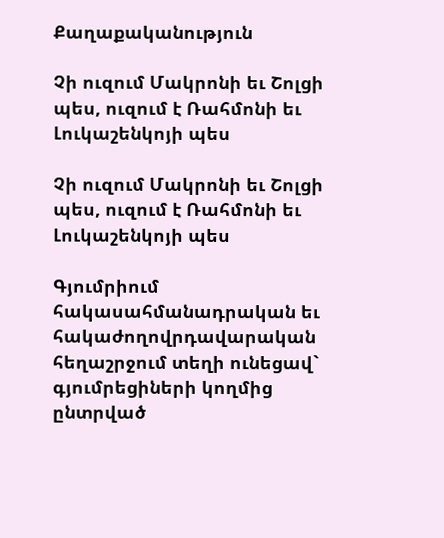Քաղաքականություն

Չի ուզում Մակրոնի եւ Շոլցի պես, ուզում է Ռահմոնի եւ Լուկաշենկոյի պես

Չի ուզում Մակրոնի եւ Շոլցի պես, ուզում է Ռահմոնի եւ Լուկաշենկոյի պես

Գյումրիում հակասահմանադրական եւ հակաժողովրդավարական հեղաշրջում տեղի ունեցավ` գյումրեցիների կողմից ընտրված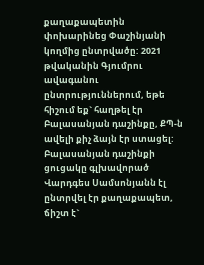քաղաքապետին փոխարինեց Փաշինյանի կողմից ընտրվածը: 2021 թվականին Գյումրու ավագանու ընտրություններում, եթե հիշում եք` հաղթել էր Բալասանյան դաշինքը, ՔՊ-ն ավելի քիչ ձայն էր ստացել: Բալասանյան դաշինքի ցուցակը գլխավորած Վարդգես Սամսոնյանն էլ ընտրվել էր քաղաքապետ, ճիշտ է`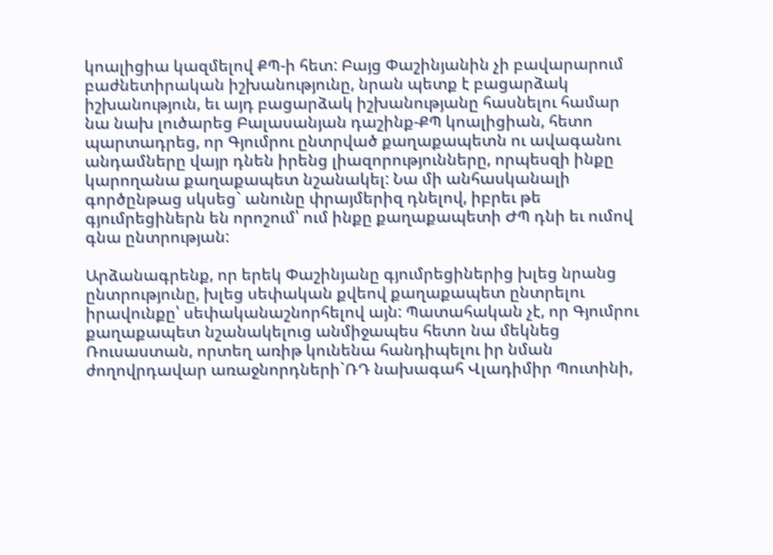կոալիցիա կազմելով ՔՊ-ի հետ: Բայց Փաշինյանին չի բավարարում բաժնետիրական իշխանությունը, նրան պետք է բացարձակ իշխանություն, եւ այդ բացարձակ իշխանությանը հասնելու համար նա նախ լուծարեց Բալասանյան դաշինք-ՔՊ կոալիցիան, հետո պարտադրեց, որ Գյումրու ընտրված քաղաքապետն ու ավագանու անդամները վայր դնեն իրենց լիազորությունները, որպեսզի ինքը կարողանա քաղաքապետ նշանակել: Նա մի անհասկանալի գործընթաց սկսեց` անունը փրայմերիզ դնելով, իբրեւ թե գյումրեցիներն են որոշում՝ ում ինքը քաղաքապետի ԺՊ դնի եւ ումով գնա ընտրության:

Արձանագրենք, որ երեկ Փաշինյանը գյումրեցիներից խլեց նրանց ընտրությունը, խլեց սեփական քվեով քաղաքապետ ընտրելու իրավունքը՝ սեփականաշնորհելով այն: Պատահական չէ, որ Գյումրու քաղաքապետ նշանակելուց անմիջապես հետո նա մեկնեց Ռուսաստան, որտեղ առիթ կունենա հանդիպելու իր նման ժողովրդավար առաջնորդների`ՌԴ նախագահ Վլադիմիր Պուտինի,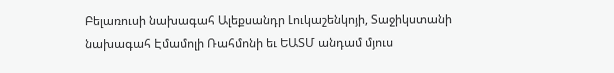Բելառուսի նախագահ Ալեքսանդր Լուկաշենկոյի, Տաջիկստանի նախագահ Էմամոլի Ռահմոնի եւ ԵԱՏՄ անդամ մյուս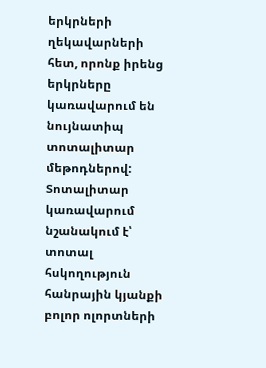երկրների ղեկավարների հետ, որոնք իրենց երկրները կառավարում են նույնատիպ տոտալիտար մեթոդներով: Տոտալիտար կառավարում նշանակում է՝ տոտալ հսկողություն հանրային կյանքի բոլոր ոլորտների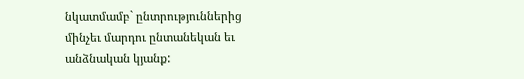նկատմամբ` ընտրություններից մինչեւ մարդու ընտանեկան եւ անձնական կյանք: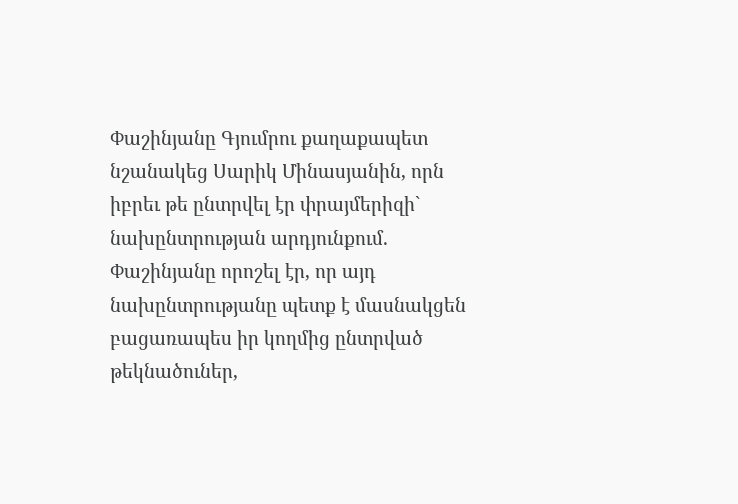Փաշինյանը Գյումրու քաղաքապետ նշանակեց Սարիկ Մինասյանին, որն իբրեւ թե ընտրվել էր փրայմերիզի` նախընտրության արդյունքում. Փաշինյանը որոշել էր, որ այդ նախընտրությանը պետք է մասնակցեն բացառապես իր կողմից ընտրված թեկնածուներ,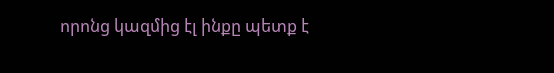որոնց կազմից էլ ինքը պետք է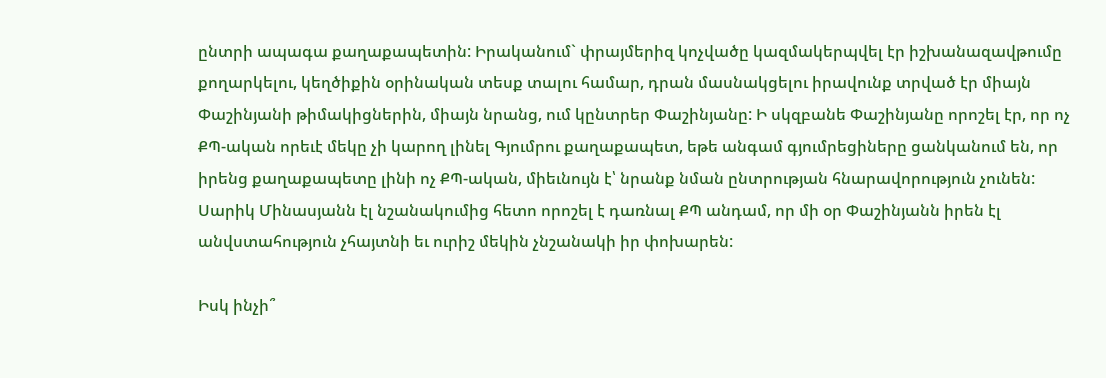ընտրի ապագա քաղաքապետին: Իրականում` փրայմերիզ կոչվածը կազմակերպվել էր իշխանազավթումը քողարկելու, կեղծիքին օրինական տեսք տալու համար, դրան մասնակցելու իրավունք տրված էր միայն Փաշինյանի թիմակիցներին, միայն նրանց, ում կընտրեր Փաշինյանը: Ի սկզբանե Փաշինյանը որոշել էր, որ ոչ ՔՊ-ական որեւէ մեկը չի կարող լինել Գյումրու քաղաքապետ, եթե անգամ գյումրեցիները ցանկանում են, որ իրենց քաղաքապետը լինի ոչ ՔՊ-ական, միեւնույն է՝ նրանք նման ընտրության հնարավորություն չունեն: Սարիկ Մինասյանն էլ նշանակումից հետո որոշել է դառնալ ՔՊ անդամ, որ մի օր Փաշինյանն իրեն էլ անվստահություն չհայտնի եւ ուրիշ մեկին չնշանակի իր փոխարեն:

Իսկ ինչի՞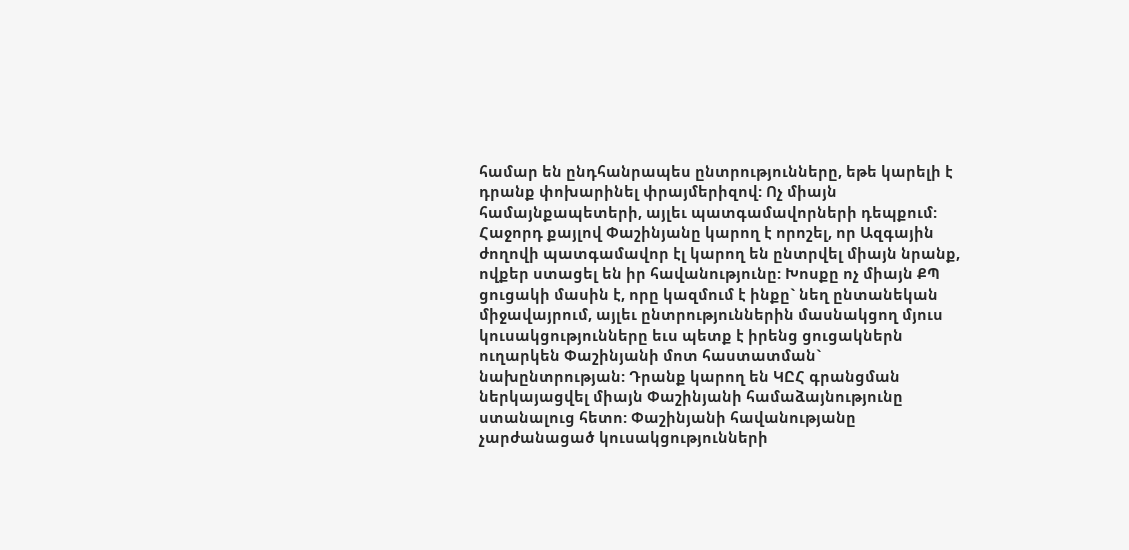համար են ընդհանրապես ընտրությունները, եթե կարելի է դրանք փոխարինել փրայմերիզով: Ոչ միայն համայնքապետերի, այլեւ պատգամավորների դեպքում: Հաջորդ քայլով Փաշինյանը կարող է որոշել, որ Ազգային ժողովի պատգամավոր էլ կարող են ընտրվել միայն նրանք, ովքեր ստացել են իր հավանությունը: Խոսքը ոչ միայն ՔՊ ցուցակի մասին է, որը կազմում է ինքը` նեղ ընտանեկան միջավայրում, այլեւ ընտրություններին մասնակցող մյուս կուսակցությունները եւս պետք է իրենց ցուցակներն ուղարկեն Փաշինյանի մոտ հաստատման` նախընտրության: Դրանք կարող են ԿԸՀ գրանցման ներկայացվել միայն Փաշինյանի համաձայնությունը ստանալուց հետո: Փաշինյանի հավանությանը չարժանացած կուսակցությունների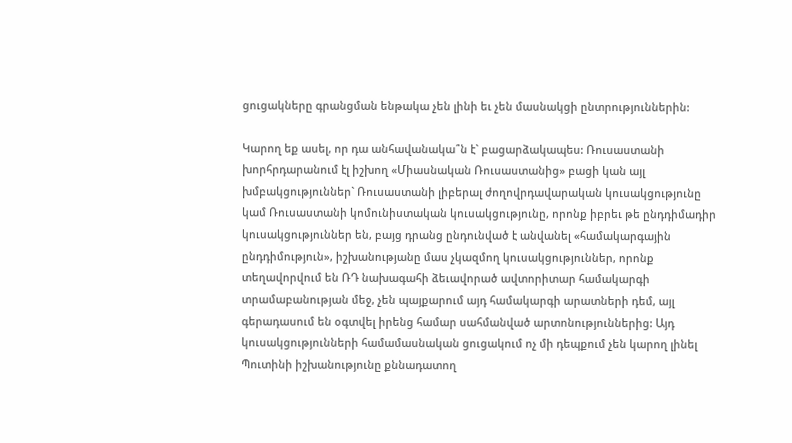ցուցակները գրանցման ենթակա չեն լինի եւ չեն մասնակցի ընտրություններին:

Կարող եք ասել, որ դա անհավանակա՞ն է` բացարձակապես: Ռուսաստանի խորհրդարանում էլ իշխող «Միասնական Ռուսաստանից» բացի կան այլ խմբակցություններ` Ռուսաստանի լիբերալ ժողովրդավարական կուսակցությունը կամ Ռուսաստանի կոմունիստական կուսակցությունը, որոնք իբրեւ թե ընդդիմադիր կուսակցություններ են, բայց դրանց ընդունված է անվանել «համակարգային ընդդիմություն», իշխանությանը մաս չկազմող կուսակցություններ, որոնք տեղավորվում են ՌԴ նախագահի ձեւավորած ավտորիտար համակարգի տրամաբանության մեջ, չեն պայքարում այդ համակարգի արատների դեմ, այլ գերադասում են օգտվել իրենց համար սահմանված արտոնություններից: Այդ կուսակցությունների համամասնական ցուցակում ոչ մի դեպքում չեն կարող լինել Պուտինի իշխանությունը քննադատող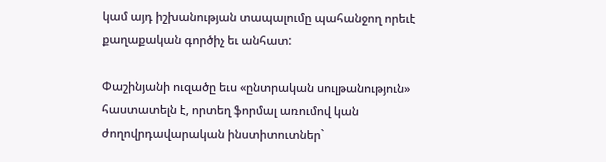կամ այդ իշխանության տապալումը պահանջող որեւէ քաղաքական գործիչ եւ անհատ:

Փաշինյանի ուզածը եւս «ընտրական սուլթանություն» հաստատելն է, որտեղ ֆորմալ առումով կան ժողովրդավարական ինստիտուտներ`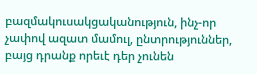բազմակուսակցականություն, ինչ-որ չափով ազատ մամուլ, ընտրություններ, բայց դրանք որեւէ դեր չունեն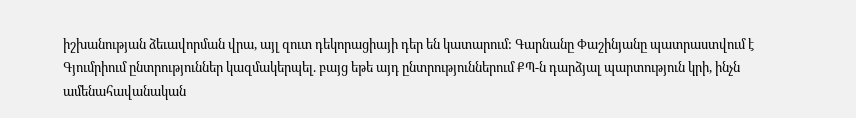իշխանության ձեւավորման վրա, այլ զուտ դեկորացիայի դեր են կատարում: Գարնանը Փաշինյանը պատրաստվում է Գյումրիում ընտրություններ կազմակերպել. բայց եթե այդ ընտրություններում ՔՊ-ն դարձյալ պարտություն կրի, ինչն ամենահավանական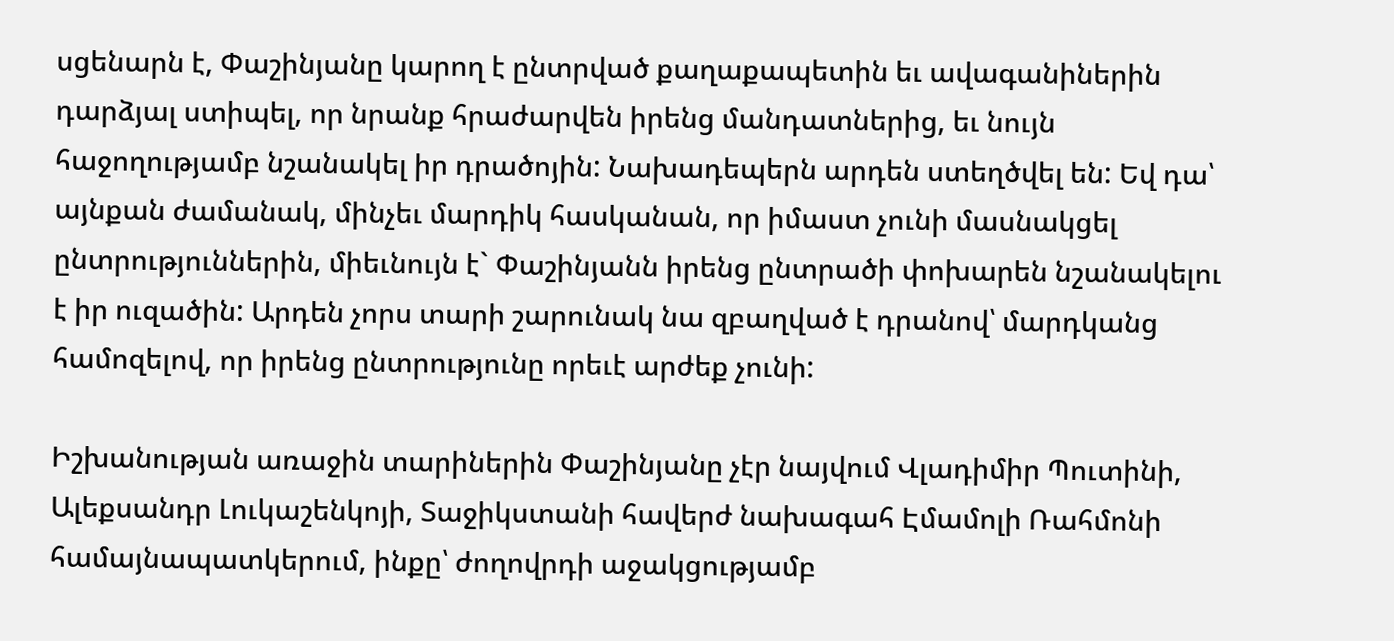սցենարն է, Փաշինյանը կարող է ընտրված քաղաքապետին եւ ավագանիներին դարձյալ ստիպել, որ նրանք հրաժարվեն իրենց մանդատներից, եւ նույն հաջողությամբ նշանակել իր դրածոյին: Նախադեպերն արդեն ստեղծվել են: Եվ դա՝ այնքան ժամանակ, մինչեւ մարդիկ հասկանան, որ իմաստ չունի մասնակցել ընտրություններին, միեւնույն է` Փաշինյանն իրենց ընտրածի փոխարեն նշանակելու է իր ուզածին: Արդեն չորս տարի շարունակ նա զբաղված է դրանով՝ մարդկանց համոզելով, որ իրենց ընտրությունը որեւէ արժեք չունի:

Իշխանության առաջին տարիներին Փաշինյանը չէր նայվում Վլադիմիր Պուտինի, Ալեքսանդր Լուկաշենկոյի, Տաջիկստանի հավերժ նախագահ Էմամոլի Ռահմոնի համայնապատկերում, ինքը՝ ժողովրդի աջակցությամբ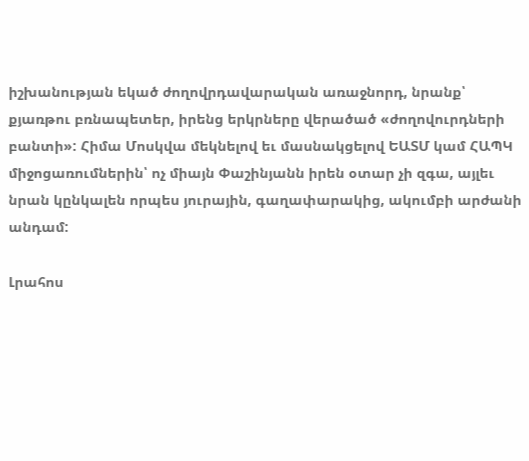իշխանության եկած ժողովրդավարական առաջնորդ, նրանք՝ քյառթու բռնապետեր, իրենց երկրները վերածած «ժողովուրդների բանտի»: Հիմա Մոսկվա մեկնելով եւ մասնակցելով ԵԱՏՄ կամ ՀԱՊԿ միջոցառումներին՝ ոչ միայն Փաշինյանն իրեն օտար չի զգա, այլեւ նրան կընկալեն որպես յուրային, գաղափարակից, ակումբի արժանի անդամ:

Լրահոս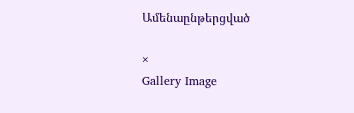Ամենաընթերցված

×
Gallery Image